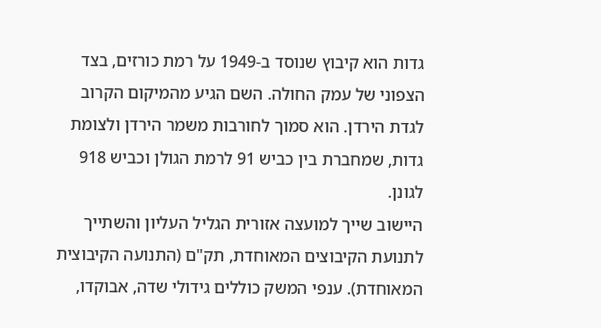גדות הוא קיבוץ שנוסד ב-1949 על רמת כורזים, בצד הצפוני של עמק החולה. השם הגיע מהמיקום הקרוב לגדת הירדן. הוא סמוך לחורבות משמר הירדן ולצומת גדות, שמחברת בין כביש 91 לרמת הגולן וכביש 918 לגונן.
היישוב שייך למועצה אזורית הגליל העליון והשתייך לתנועת הקיבוצים המאוחדת, תק"ם (התנועה הקיבוצית המאוחדת). ענפי המשק כוללים גידולי שדה, אבוקדו,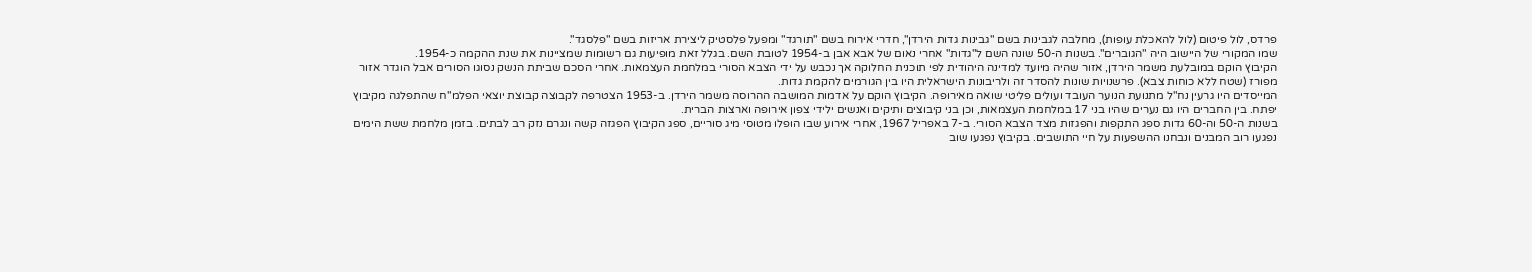פרדס, לול פיטום (לול להאכלת עופות), מחלבה לגבינות בשם "גבינות גדות הירדן", חדרי אירוח בשם "תורגד" ומפעל פלסטיק ליצירת אריזות בשם "פלסגד".
שמו המקורי של היישוב היה "הגוברים". בשנות ה-50 שונה השם ל"גדות" אחרי נאום של אבא אבן ב-1954 לטובת השם. בגלל זאת מופיעות גם רשומות שמציינות את שנת ההקמה כ-1954.
הקיבוץ הוקם במובלעת משמר הירדן, אזור שהיה מיועד למדינה היהודית לפי תוכנית החלוקה אך נכבש על ידי הצבא הסורי במלחמת העצמאות. אחרי הסכם שביתת הנשק נסוגו הסורים אבל הוגדר אזור מפורז (שטח ללא כוחות צבא). פרשנויות שונות להסדר זה ולריבונות הישראלית היו בין הגורמים להקמת גדות.
המייסדים היו גרעין נח"ל מתנועת הנוער העובד ועולים פליטי שואה מאירופה. הקיבוץ הוקם על אדמות המושבה ההרוסה משמר הירדן. ב-1953 הצטרפה לקבוצה קבוצת יוצאי הפלמ"ח שהתפלגה מקיבוץ יפתח. בין החברים היו גם נערים שהיו בני 17 במלחמת העצמאות, וכן בני קיבוצים ותיקים ואנשים ילידי צפון אירופה וארצות הברית.
בשנות ה-50 וה-60 גדות ספג התקפות והפגזות מצד הצבא הסורי. ב-7 באפריל 1967, אחרי אירוע שבו הופלו מטוסי מיג סוריים, ספג הקיבוץ הפגזה קשה ונגרם נזק רב לבתים. בזמן מלחמת ששת הימים נפגעו רוב המבנים ונבחנו ההשפעות על חיי התושבים. בקיבוץ נפגעו שוב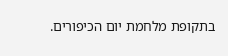בתקופת מלחמת יום הכיפורים.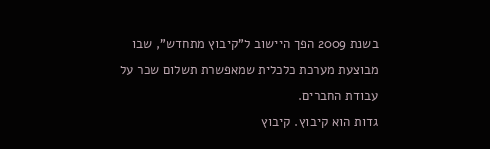בשנת 2009 הפך היישוב ל"קיבוץ מתחדש", שבו מבוצעת מערכת כלכלית שמאפשרת תשלום שכר על עבודת החברים.
גדות הוא קיבוץ. קיבוץ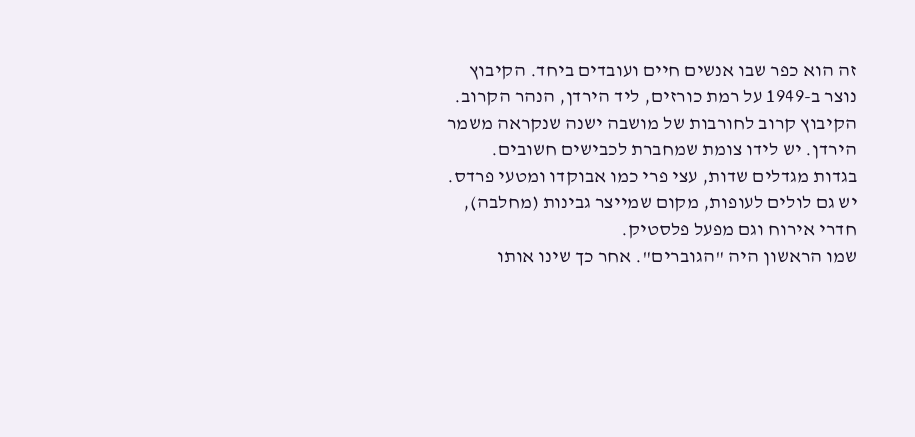זה הוא כפר שבו אנשים חיים ועובדים ביחד. הקיבוץ נוצר ב-1949 על רמת כורזים, ליד הירדן, הנהר הקרוב.
הקיבוץ קרוב לחורבות של מושבה ישנה שנקראה משמר הירדן. יש לידו צומת שמחברת לכבישים חשובים.
בגדות מגדלים שדות, עצי פרי כמו אבוקדו ומטעי פרדס. יש גם לולים לעופות, מקום שמייצר גבינות (מחלבה), חדרי אירוח וגם מפעל פלסטיק.
שמו הראשון היה "הגוברים". אחר כך שינו אותו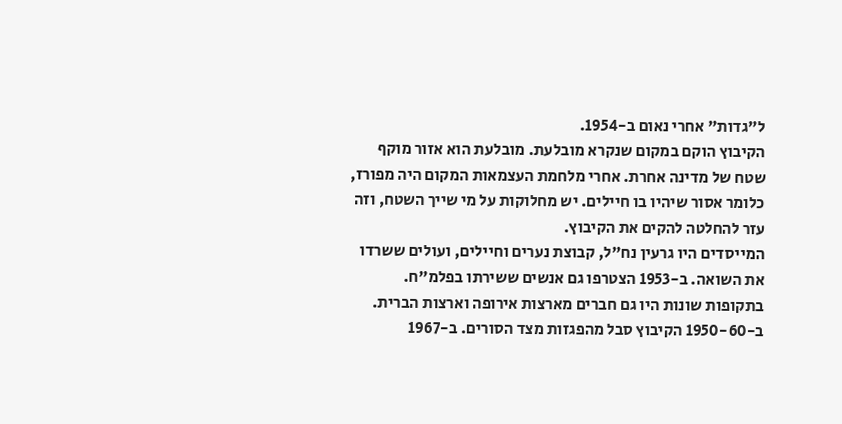ל"גדות" אחרי נאום ב-1954.
הקיבוץ הוקם במקום שנקרא מובלעת. מובלעת הוא אזור מוקף שטח של מדינה אחרת. אחרי מלחמת העצמאות המקום היה מפורז, כלומר אסור שיהיו בו חיילים. יש מחלוקות על מי שייך השטח, וזה עזר להחלטה להקים את הקיבוץ.
המייסדים היו גרעין נח"ל, קבוצת נערים וחיילים, ועולים ששרדו את השואה. ב-1953 הצטרפו גם אנשים ששירתו בפלמ"ח. בתקופות שונות היו גם חברים מארצות אירופה וארצות הברית.
ב-1950-60 הקיבוץ סבל מהפגזות מצד הסורים. ב-1967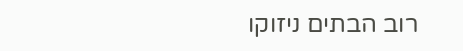רוב הבתים ניזוקו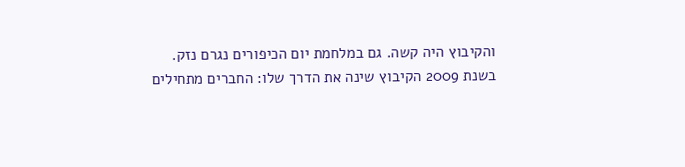והקיבוץ היה קשה. גם במלחמת יום הכיפורים נגרם נזק.
בשנת 2009 הקיבוץ שינה את הדרך שלו: החברים מתחילים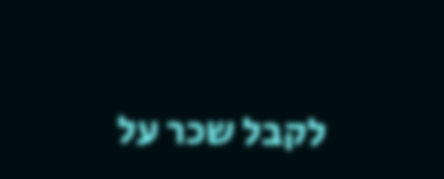לקבל שכר על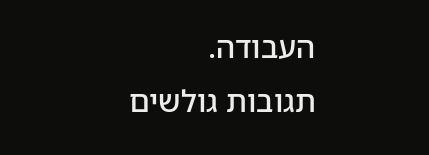העבודה.
תגובות גולשים